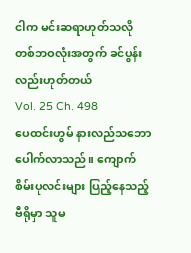ငါက မင်းဆရာဟုတ်သလို တစ်ဘဝလုံးအတွက် ခင်ပွန်း လည်းဟုတ်တယ်
Vol. 25 Ch. 498
ပေထင်းဟွမ် နားလည်သဘောပေါက်လာသည်။ ကျောက်စိမ်းပုလင်းများ ပြည့်နေသည့် ဗီရိုမှာ သူမ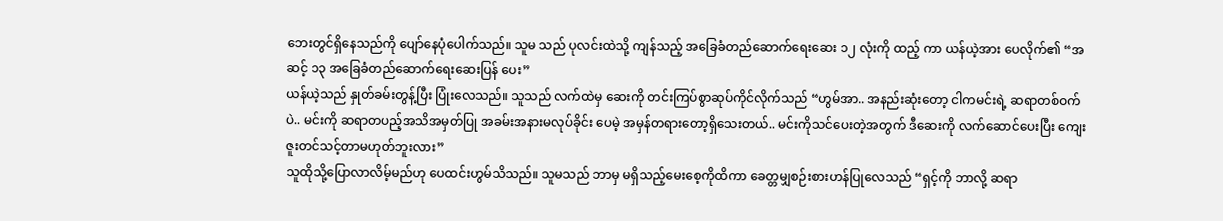ဘေးတွင်ရှိနေသည်ကို ပျော်နေပုံပေါက်သည်။ သူမ သည် ပုလင်းထဲသို့ ကျန်သည့် အခြေခံတည်ဆောက်ရေးဆေး ၁၂ လုံးကို ထည့် ကာ ယန်ယဲ့အား ပေလိုက်၏ “အဆင့် ၁၃ အခြေခံတည်ဆောက်ရေးဆေးပြန် ပေး”
ယန်ယဲ့သည် နှုတ်ခမ်းတွန့်ပြီး ပြုံးလေသည်။ သူသည် လက်ထဲမှ ဆေးကို တင်းကြပ်စွာဆုပ်ကိုင်လိုက်သည် “ဟွမ်အာ.. အနည်းဆုံးတော့ ငါကမင်းရဲ့ ဆရာတစ်ဝက်ပဲ.. မင်းကို ဆရာတပည့်အသိအမှတ်ပြု အခမ်းအနားမလုပ်ခိုင်း ပေမဲ့ အမှန်တရားတော့ရှိသေးတယ်.. မင်းကိုသင်ပေးတဲ့အတွက် ဒီဆေးကို လက်ဆောင်ပေးပြီး ကျေးဇူးတင်သင့်တာမဟုတ်ဘူးလား”
သူထိုသို့ပြောလာလိမ့်မည်ဟု ပေထင်းဟွမ်သိသည်။ သူမသည် ဘာမှ မရှိသည့်မေးစေ့ကိုထိကာ ခေတ္တမျှစဉ်းစားဟန်ပြုလေသည် “ရှင့်ကို ဘာလို့ ဆရာ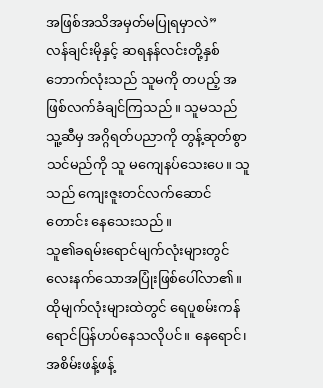အဖြစ်အသိအမှတ်မပြုရမှာလဲ”
လန်ချင်းမိုနှင့် ဆရနန်လင်းတို့နှစ်ဘောက်လုံးသည် သူမကို တပည့် အဖြစ်လက်ခံချင်ကြသည်။ သူမသည် သူ့ဆီမှ အဂ္ဂိရတ်ပညာကို တွန့်ဆုတ်စွာ သင်မည်ကို သူ မကျေနပ်သေးပေ။ သူသည် ကျေးဇူးတင်လက်ဆောင် တောင်း နေသေးသည်။
သူ၏ခရမ်းရောင်မျက်လုံးများတွင် လေးနက်သောအပြုံးဖြစ်ပေါ်လာ၏။ ထိုမျက်လုံးများထဲတွင် ရေပူစမ်းကန် ရောင်ပြန်ဟပ်နေသလိုပင်။ နေရောင်၊ အစိမ်းဖန့်ဖန့်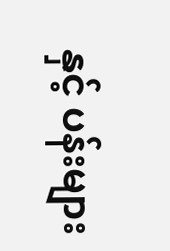နှင့် ပန်းများ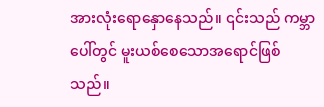အားလုံးရောနှောနေသည်။ ၎င်းသည် ကမ္ဘာပေါ်တွင် မူးယစ်စေသောအရောင်ဖြစ်သည်။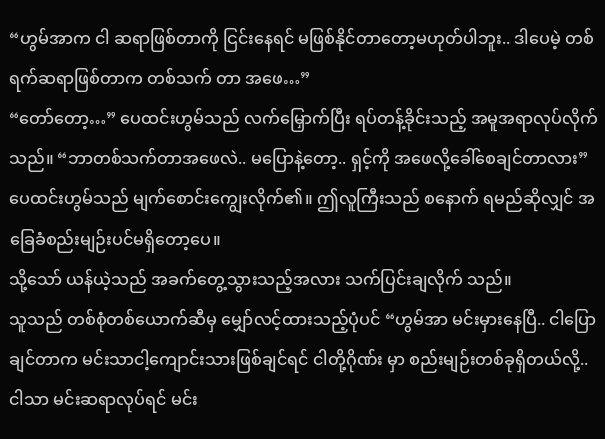“ဟွမ်အာက ငါ ဆရာဖြစ်တာကို ငြင်းနေရင် မဖြစ်နိုင်တာတော့မဟုတ်ပါဘူး.. ဒါပေမဲ့ တစ်ရက်ဆရာဖြစ်တာက တစ်သက် တာ အဖေ…”
“တော်တော့…” ပေထင်းဟွမ်သည် လက်မြှောက်ပြီး ရပ်တန့်ခိုင်းသည့် အမူအရာလုပ်လိုက်သည်။ “ဘာတစ်သက်တာအဖေလဲ.. မပြောနဲ့တော့.. ရှင့်ကို အဖေလို့ခေါ်စေချင်တာလား”
ပေထင်းဟွမ်သည် မျက်စောင်းကျွေးလိုက်၏။ ဤလူကြီးသည် စနောက် ရမည်ဆိုလျှင် အခြေခံစည်းမျဉ်းပင်မရှိတော့ပေ။
သို့သော် ယန်ယဲ့သည် အခက်တွေ့သွားသည့်အလား သက်ပြင်းချလိုက် သည်။
သူသည် တစ်စုံတစ်ယောက်ဆီမှ မျှော်လင့်ထားသည့်ပုံပင် “ဟွမ်အာ မင်းမှားနေပြီ.. ငါပြောချင်တာက မင်းသာငါ့ကျောင်းသားဖြစ်ချင်ရင် ငါတို့ဂိုဏ်း မှာ စည်းမျဉ်းတစ်ခုရှိတယ်လို့.. ငါသာ မင်းဆရာလုပ်ရင် မင်း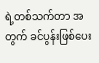ရဲ့တစ်သက်တာ အတွက် ခင်ပွန်းဖြစ်ပေး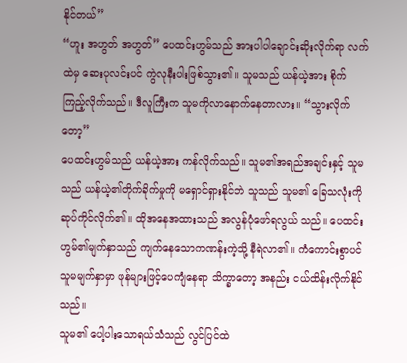နိုင်တယ်”
“ဟူး အဟွတ် အဟွတ်” ပေထင်းဟွမ်သည် အားပါပါချောင်းဆိုးလိုက်ရာ လက်ထဲမှ ဆေးပုလင်းပင် ကွဲလုနီးပါးဖြစ်သွား၏။ သူမသည် ယန်ယဲ့အား စိုက် ကြည့်လိုက်သည်။ ဒီလူကြီးက သူမကိုလာနောက်နေတာလား။ “သွားလိုက် တော့”
ပေထင်းဟွမ်သည် ယန်ယဲ့အား ကန်လိုက်သည်။ သူမ၏အရည်အချင်းနှင့် သူမသည် ယန်ယဲ့၏တိုက်ခိုက်မှုကို မရှောင်ရှားနိုင်ဘဲ သူသည် သူမ၏ ခြေသလုံးကို ဆုပ်ကိုင်လိုက်၏။ ထိုအနေအထားသည် အလွန်ပုံဖော်ရလွယ် သည်။ ပေထင်းဟွမ်၏မျက်နှာသည် ကျက်နေသောကဏန်းကဲ့သို့ နီရဲလာ၏။ ကံကောင်းစွာပင် သူမမျက်နှာမှာ ဖုန်များဖြင့်ပေကျံနေရာ သိက္ခာတော့ အနည်း ငယ်ထိန်းလိုက်နိုင်သည်။
သူမ၏ ပေါ့ပါးသောရယ်သံသည် လွင်ပြင်ထဲ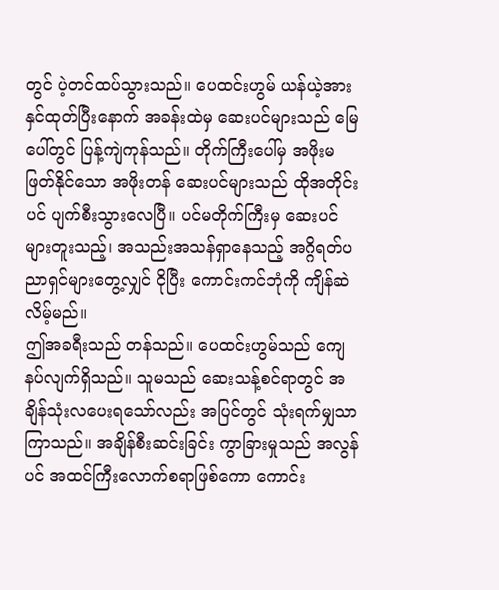တွင် ပဲ့တင်ထပ်သွားသည်။ ပေထင်းဟွမ် ယန်ယဲ့အား နှင်ထုတ်ပြီးနောက် အခန်းထဲမှ ဆေးပင်များသည် မြေပေါ်တွင် ပြန့်ကျဲကုန်သည်။ တိုက်ကြီးပေါ်မှ အဖိုးမဖြတ်နိုင်သော အဖိုးတန် ဆေးပင်များသည် ထိုအတိုင်းပင် ပျက်စီးသွားလေပြီ။ ပင်မတိုက်ကြီးမှ ဆေးပင် များတူးသည့်၊ အသည်းအသန်ရှာနေသည့် အဂ္ဂိရတ်ပညာရှင်များတွေ့လျှင် ငိုပြီး ကောင်းကင်ဘုံကို ကျိန်ဆဲလိမ့်မည်။
ဤအခရီးသည် တန်သည်။ ပေထင်းဟွမ်သည် ကျေနပ်လျက်ရှိသည်။ သူမသည် ဆေးသန့်စင်ရာတွင် အချိန်သုံးလပေးရသော်လည်း အပြင်တွင် သုံးရက်မျှသာကြာသည်။ အချိန်စီးဆင်းခြင်း ကွာခြားမှုသည် အလွန်ပင် အထင်ကြီးလောက်စရာဖြစ်ကော ကောင်း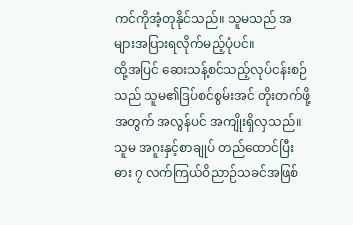ကင်ကိုအံ့တုနိုင်သည်။ သူမသည် အများအပြားရလိုက်မည့်ပုံပင်။
ထို့အပြင် ဆေးသန့်စင်သည့်လုပ်ငန်းစဉ်သည် သူမ၏ဒြပ်စင်စွမ်းအင် တိုးတက်ဖို့အတွက် အလွန်ပင် အကျိုးရှိလှသည်။ သူမ အဂူးနှင့်စာချုပ် တည်ထောင်ပြီး ဓား ၇ လက်ကြယ်ဝိညာဉ်သခင်အဖြစ်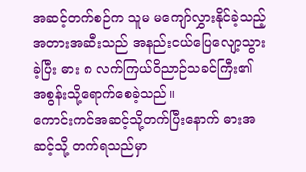အဆင့်တက်စဉ်က သူမ မကျော်လွှားနိုင်ခဲ့သည့် အတားအဆီးသည် အနည်းငယ်ပြေလျော့သွားခဲ့ပြီး ဓား ၈ လက်ကြယ်ဝိညာဉ်သခင်ကြီး၏ အစွန်းသို့ရောက်စေခဲ့သည်။
ကောင်းကင်အဆင့်သို့တက်ပြီးနောက် ဓားအဆင့်သို့ တက်ရသည်မှာ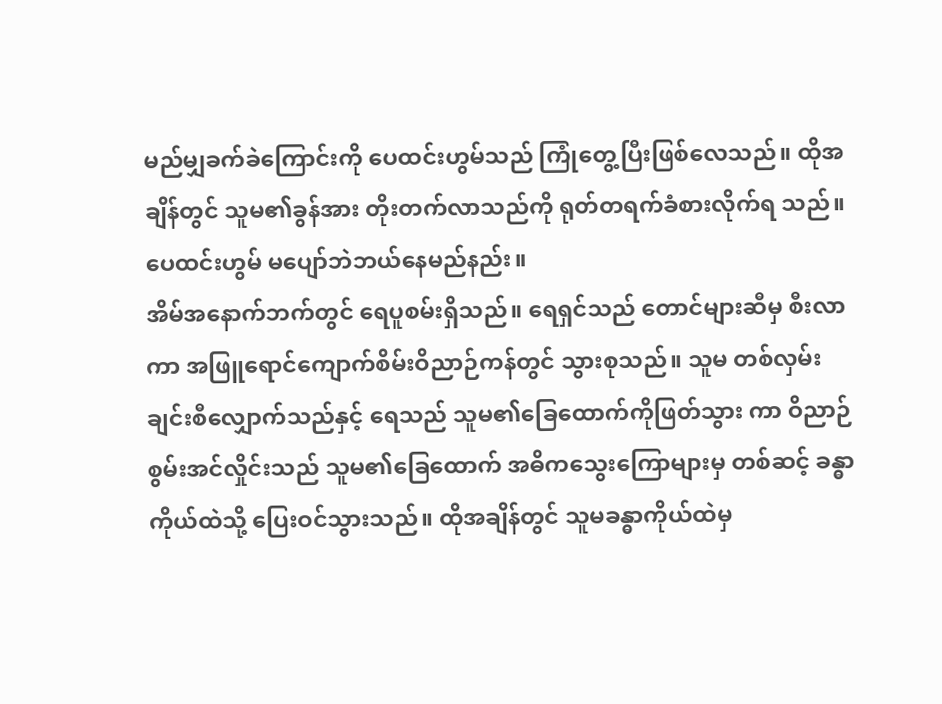မည်မျှခက်ခဲကြောင်းကို ပေထင်းဟွမ်သည် ကြုံတွေ့ပြီးဖြစ်လေသည်။ ထိုအချိန်တွင် သူမ၏ခွန်အား တိုးတက်လာသည်ကို ရုတ်တရက်ခံစားလိုက်ရ သည်။ ပေထင်းဟွမ် မပျော်ဘဲဘယ်နေမည်နည်း။
အိမ်အနောက်ဘက်တွင် ရေပူစမ်းရှိသည်။ ရေရှင်သည် တောင်များဆီမှ စီးလာကာ အဖြူရောင်ကျောက်စိမ်းဝိညာဉ်ကန်တွင် သွားစုသည်။ သူမ တစ်လှမ်းချင်းစီလျှောက်သည်နှင့် ရေသည် သူမ၏ခြေထောက်ကိုဖြတ်သွား ကာ ဝိညာဉ်စွမ်းအင်လှိုင်းသည် သူမ၏ခြေထောက် အဓိကသွေးကြောများမှ တစ်ဆင့် ခန္ဓာကိုယ်ထဲသို့ ပြေးဝင်သွားသည်။ ထိုအချိန်တွင် သူမခန္ဓာကိုယ်ထဲမှ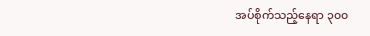အပ်စိုက်သည့်နေရာ ၃၀၀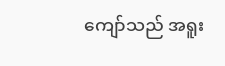ကျော်သည် အရူး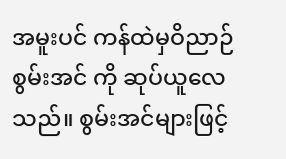အမူးပင် ကန်ထဲမှဝိညာဉ်စွမ်းအင် ကို ဆုပ်ယူလေသည်။ စွမ်းအင်များဖြင့်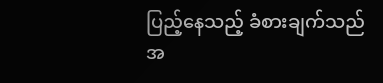ပြည့်နေသည့် ခံစားချက်သည် အ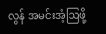လွန် အမင်းအံ့ဩဖို့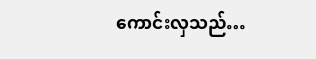ကောင်းလှသည်…